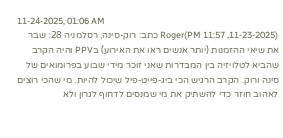11-24-2025, 01:06 AM
(11-23-2025, 11:57 PM)Roger כתב: רוק-סינה, רסלמניה 28: שבר את שיאי ההזמנות (יותר אנשים ראו את האירוע) בPPV והיה הקרב שהביא לטלויזיה בין המבדרות שאני זוכר מידי שבוע בפרומואים של סינה ורוק. הקרב הרגיש הכי ביג-פייט-פיל שיכול להיות. מי שהכי רוצים לאהוב חוזר כדי להשתיק את מי שמנסים לדחוף לגרון ולא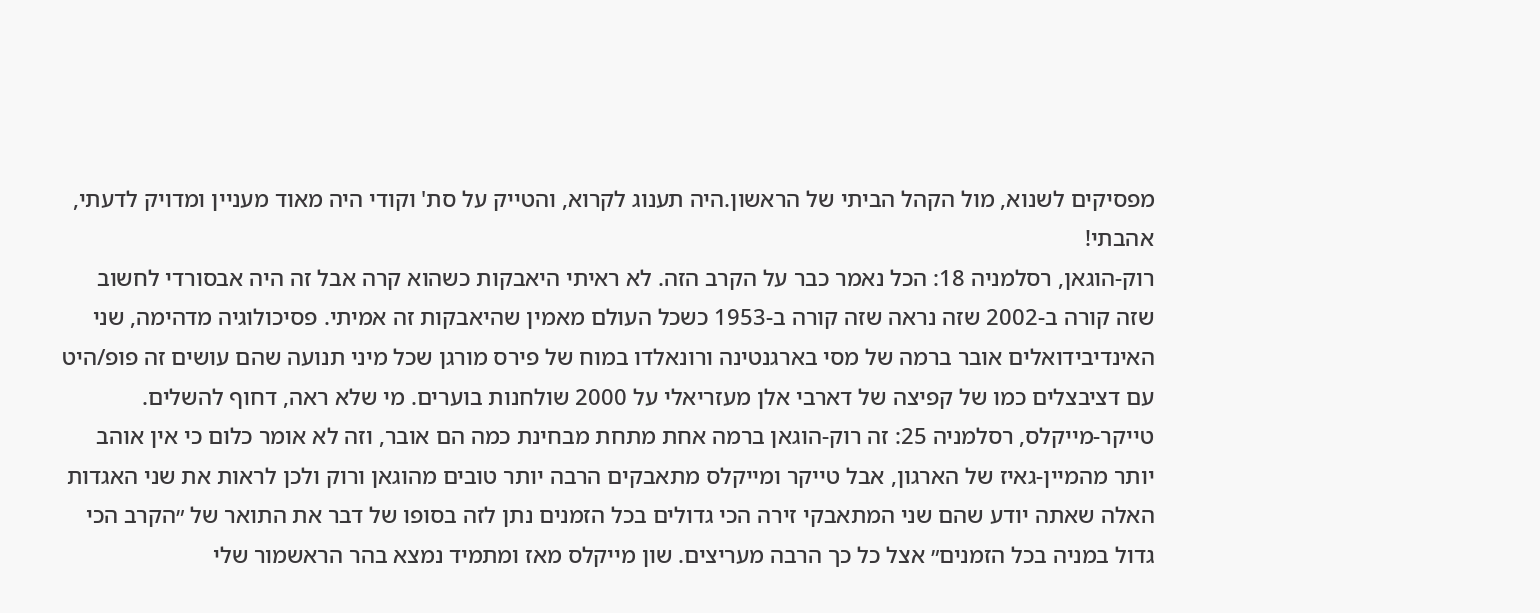מפסיקים לשנוא, מול הקהל הביתי של הראשון.היה תענוג לקרוא, והטייק על סת' וקודי היה מאוד מעניין ומדויק לדעתי, אהבתי!
רוק-הוגאן, רסלמניה 18: הכל נאמר כבר על הקרב הזה. לא ראיתי היאבקות כשהוא קרה אבל זה היה אבסורדי לחשוב שזה קורה ב-2002 שזה נראה שזה קורה ב-1953 כשכל העולם מאמין שהיאבקות זה אמיתי. פסיכולוגיה מדהימה, שני האינדיבידואלים אובר ברמה של מסי בארגנטינה ורונאלדו במוח של פירס מורגן שכל מיני תנועה שהם עושים זה פופ/היט עם דציבצלים כמו של קפיצה של דארבי אלן מעזריאלי על 2000 שולחנות בוערים. מי שלא ראה, דחוף להשלים.
טייקר-מייקלס, רסלמניה 25: זה רוק-הוגאן ברמה אחת מתחת מבחינת כמה הם אובר, וזה לא אומר כלום כי אין אוהב יותר מהמיין-גאיז של הארגון, אבל טייקר ומייקלס מתאבקים הרבה יותר טובים מהוגאן ורוק ולכן לראות את שני האגדות האלה שאתה יודע שהם שני המתאבקי זירה הכי גדולים בכל הזמנים נתן לזה בסופו של דבר את התואר של ״הקרב הכי גדול במניה בכל הזמנים״ אצל כל כך הרבה מעריצים. שון מייקלס מאז ומתמיד נמצא בהר הראשמור שלי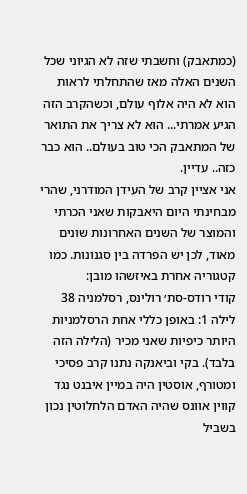(כמתאבק) וחשבתי שזה לא הגיוני שכל השנים האלה מאז שהתחלתי לראות הוא לא היה אלוף עולם, וכשהקרב הזה הגיע אמרתי... הוא לא צריך את התואר של המתאבק הכי טוב בעולם.. הוא כבר כזה.. עדיין.
אני אציין קרב של העידן המודרני, שהרי מבחינתי היום היאבקות שאני הכרתי והמוצר של השנים האחרונות שונים מאוד, לכן יש הפרדה בין סגנונות. כמו קטגוריה אחרת באיזשהו מובן:
קודי רודס-סת׳ רולינס, רסלמניה 38 לילה 1: באופן כללי אחת הרסלמניות היותר כיפיות שאני מכיר (הלילה הזה בלבד). בקי וביאנקה נתנו קרב פסיכי ומטורף, אוסטין היה במיין איבנט נגד קווין אוונס שהיה האדם הלחלוטין נכון בשביל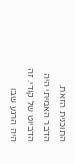התוכנית הזאת.
הדבר האמיתי היה הדביוט של קודי. זה היה הרגע שבו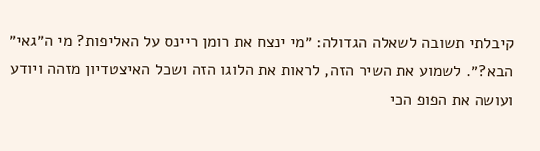קיבלתי תשובה לשאלה הגדולה: ״מי ינצח את רומן ריינס על האליפות? מי ה״גאי״ הבא?״. לשמוע את השיר הזה, לראות את הלוגו הזה ושכל האיצטדיון מזהה ויודע ועושה את הפופ הכי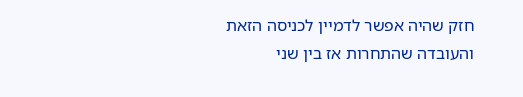חזק שהיה אפשר לדמיין לכניסה הזאת והעובדה שהתחרות אז בין שני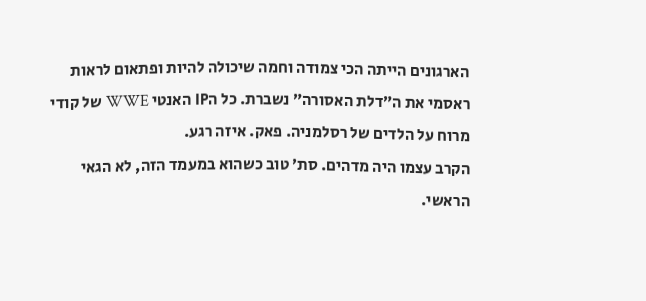הארגונים הייתה הכי צמודה וחמה שיכולה להיות ופתאום לראות ראסמי את ה״דלת האסורה״ נשברת. כל הIP האנטי WWE של קודי מרוח על הלדים של רסלמניה. פאק. איזה רגע.
הקרב עצמו היה מדהים. סת׳ טוב כשהוא במעמד הזה, לא הגאי הראשי.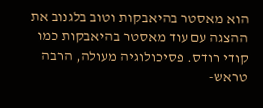הוא מאסטר בהיאבקות וטוב בלגנוב את ההצגה עם עוד מאסטר בהיאבקות כמו קודי רודס. פסיכולוגיה מעולה, הרבה טראש-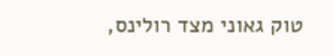טוק גאוני מצד רולינס,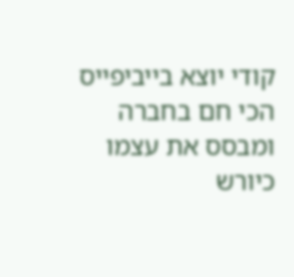קודי יוצא בייביפייס הכי חם בחברה ומבסס את עצמו כיורש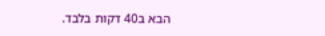הבא ב40 דקות בלבד.